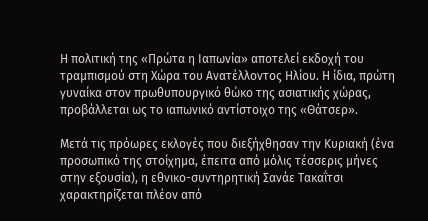Η πολιτική της «Πρώτα η Ιαπωνία» αποτελεί εκδοχή του τραμπισμού στη Χώρα του Ανατέλλοντος Ηλίου. Η ίδια, πρώτη γυναίκα στον πρωθυπουργικό θώκο της ασιατικής χώρας, προβάλλεται ως το ιαπωνικό αντίστοιχο της «Θάτσερ».

Μετά τις πρόωρες εκλογές που διεξήχθησαν την Κυριακή (ένα προσωπικό της στοίχημα, έπειτα από μόλις τέσσερις μήνες στην εξουσία), η εθνικο-συντηρητική Σανάε Τακαΐτσι χαρακτηρίζεται πλέον από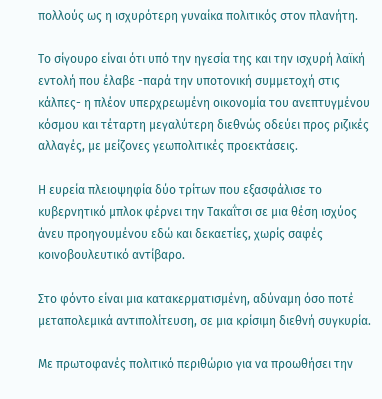πολλούς ως η ισχυρότερη γυναίκα πολιτικός στον πλανήτη.

Το σίγουρο είναι ότι υπό την ηγεσία της και την ισχυρή λαϊκή εντολή που έλαβε -παρά την υποτονική συμμετοχή στις κάλπες- η πλέον υπερχρεωμένη οικονομία του ανεπτυγμένου κόσμου και τέταρτη μεγαλύτερη διεθνώς οδεύει προς ριζικές αλλαγές, με μείζονες γεωπολιτικές προεκτάσεις.

Η ευρεία πλειοψηφία δύο τρίτων που εξασφάλισε το κυβερνητικό μπλοκ φέρνει την Τακαΐτσι σε μια θέση ισχύος άνευ προηγουμένου εδώ και δεκαετίες, χωρίς σαφές κοινοβουλευτικό αντίβαρο.

Στο φόντο είναι μια κατακερματισμένη, αδύναμη όσο ποτέ μεταπολεμικά αντιπολίτευση, σε μια κρίσιμη διεθνή συγκυρία.

Με πρωτοφανές πολιτικό περιθώριο για να προωθήσει την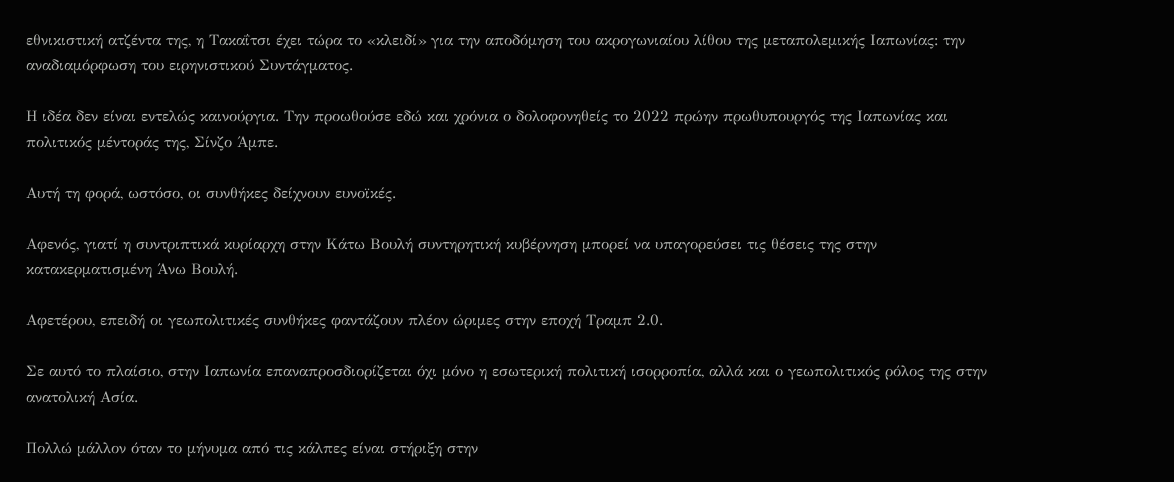εθνικιστική ατζέντα της, η Τακαΐτσι έχει τώρα το «κλειδί» για την αποδόμηση του ακρογωνιαίου λίθου της μεταπολεμικής Ιαπωνίας: την αναδιαμόρφωση του ειρηνιστικού Συντάγματος.

Η ιδέα δεν είναι εντελώς καινούργια. Την προωθούσε εδώ και χρόνια ο δολοφονηθείς το 2022 πρώην πρωθυπουργός της Ιαπωνίας και πολιτικός μέντοράς της, Σίνζο Άμπε.

Αυτή τη φορά, ωστόσο, οι συνθήκες δείχνουν ευνοϊκές.

Αφενός, γιατί η συντριπτικά κυρίαρχη στην Κάτω Βουλή συντηρητική κυβέρνηση μπορεί να υπαγορεύσει τις θέσεις της στην κατακερματισμένη Άνω Βουλή.

Αφετέρου, επειδή οι γεωπολιτικές συνθήκες φαντάζουν πλέον ώριμες στην εποχή Τραμπ 2.0.

Σε αυτό το πλαίσιο, στην Ιαπωνία επαναπροσδιορίζεται όχι μόνο η εσωτερική πολιτική ισορροπία, αλλά και ο γεωπολιτικός ρόλος της στην ανατολική Ασία.

Πολλώ μάλλον όταν το μήνυμα από τις κάλπες είναι στήριξη στην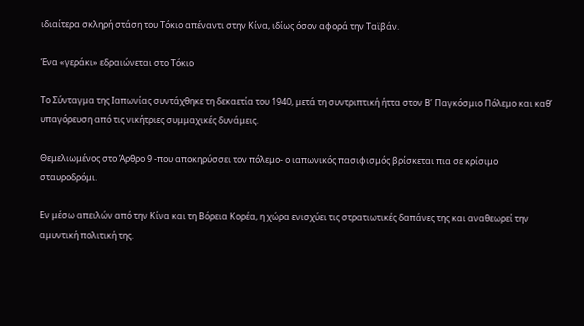ιδιαίτερα σκληρή στάση του Τόκιο απέναντι στην Κίνα, ιδίως όσον αφορά την Ταϊβάν.

Ένα «γεράκι» εδραιώνεται στο Τόκιο

Το Σύνταγμα της Ιαπωνίας συντάχθηκε τη δεκαετία του 1940, μετά τη συντριπτική ήττα στον Β’ Παγκόσμιο Πόλεμο και καθ’ υπαγόρευση από τις νικήτριες συμμαχικές δυνάμεις.

Θεμελιωμένος στο Άρθρο 9 -που αποκηρύσσει τον πόλεμο- ο ιαπωνικός πασιφισμός βρίσκεται πια σε κρίσιμο σταυροδρόμι.

Εν μέσω απειλών από την Κίνα και τη Βόρεια Κορέα, η χώρα ενισχύει τις στρατιωτικές δαπάνες της και αναθεωρεί την αμυντική πολιτική της.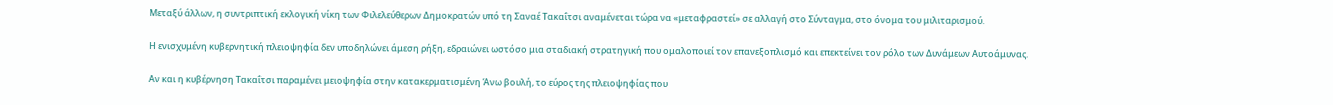Μεταξύ άλλων, η συντριπτική εκλογική νίκη των Φιλελεύθερων Δημοκρατών υπό τη Σαναέ Τακαΐτσι αναμένεται τώρα να «μεταφραστεί» σε αλλαγή στο Σύνταγμα, στο όνομα του μιλιταρισμού.

Η ενισχυμένη κυβερνητική πλειοψηφία δεν υποδηλώνει άμεση ρήξη, εδραιώνει ωστόσο μια σταδιακή στρατηγική που ομαλοποιεί τον επανεξοπλισμό και επεκτείνει τον ρόλο των Δυνάμεων Αυτοάμυνας.

Αν και η κυβέρνηση Τακαΐτσι παραμένει μειοψηφία στην κατακερματισμένη Άνω βουλή, το εύρος της πλειοψηφίας που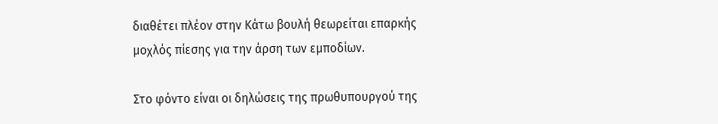διαθέτει πλέον στην Κάτω βουλή θεωρείται επαρκής μοχλός πίεσης για την άρση των εμποδίων.

Στο φόντο είναι οι δηλώσεις της πρωθυπουργού της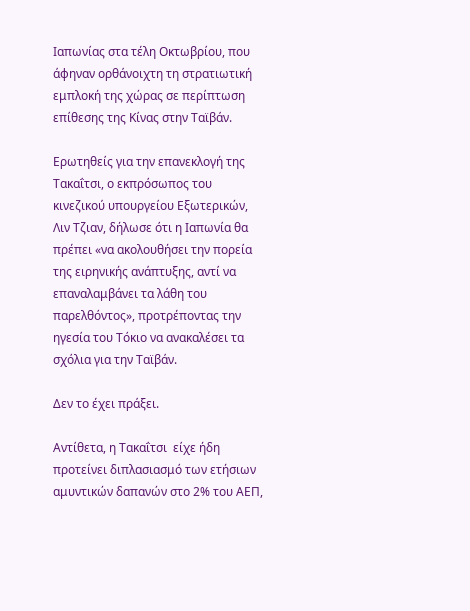Ιαπωνίας στα τέλη Οκτωβρίου, που άφηναν ορθάνοιχτη τη στρατιωτική εμπλοκή της χώρας σε περίπτωση επίθεσης της Κίνας στην Ταϊβάν.

Ερωτηθείς για την επανεκλογή της Τακαΐτσι, ο εκπρόσωπος του κινεζικού υπουργείου Εξωτερικών, Λιν Τζιαν, δήλωσε ότι η Ιαπωνία θα πρέπει «να ακολουθήσει την πορεία της ειρηνικής ανάπτυξης, αντί να επαναλαμβάνει τα λάθη του παρελθόντος», προτρέποντας την ηγεσία του Τόκιο να ανακαλέσει τα σχόλια για την Ταϊβάν.

Δεν το έχει πράξει.

Αντίθετα, η Τακαΐτσι  είχε ήδη προτείνει διπλασιασμό των ετήσιων αμυντικών δαπανών στο 2% του ΑΕΠ,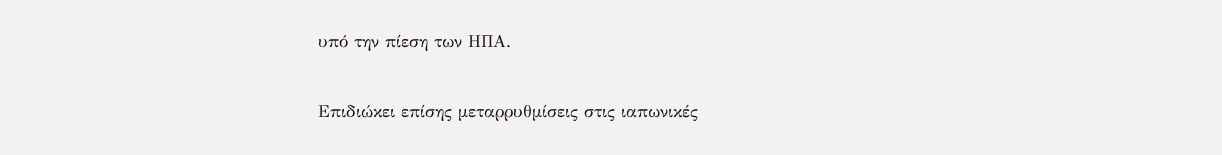υπό την πίεση των ΗΠΑ.

Επιδιώκει επίσης μεταρρυθμίσεις στις ιαπωνικές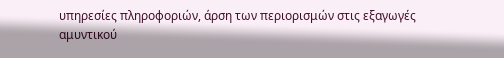υπηρεσίες πληροφοριών, άρση των περιορισμών στις εξαγωγές αμυντικού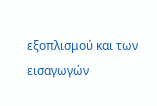εξοπλισμού και των εισαγωγών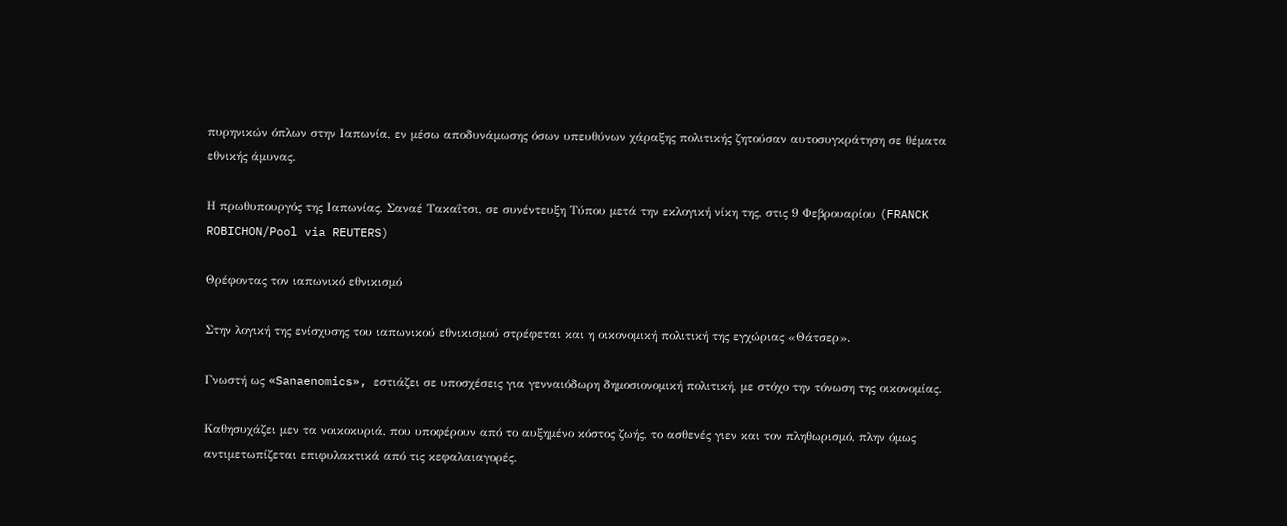πυρηνικών όπλων στην Ιαπωνία, εν μέσω αποδυνάμωσης όσων υπευθύνων χάραξης πολιτικής ζητούσαν αυτοσυγκράτηση σε θέματα εθνικής άμυνας.

Η πρωθυπουργός της Ιαπωνίας, Σαναέ Τακαΐτσι, σε συνέντευξη Τύπου μετά την εκλογική νίκη της, στις 9 Φεβρουαρίου (FRANCK ROBICHON/Pool via REUTERS)

Θρέφοντας τον ιαπωνικό εθνικισμό

Στην λογική της ενίσχυσης του ιαπωνικού εθνικισμού στρέφεται και η οικονομική πολιτική της εγχώριας «Θάτσερ».

Γνωστή ως «Sanaenomics», εστιάζει σε υποσχέσεις για γενναιόδωρη δημοσιονομική πολιτική, με στόχο την τόνωση της οικονομίας.

Καθησυχάζει μεν τα νοικοκυριά, που υποφέρουν από το αυξημένο κόστος ζωής, το ασθενές γιεν και τον πληθωρισμό, πλην όμως αντιμετωπίζεται επιφυλακτικά από τις κεφαλαιαγορές.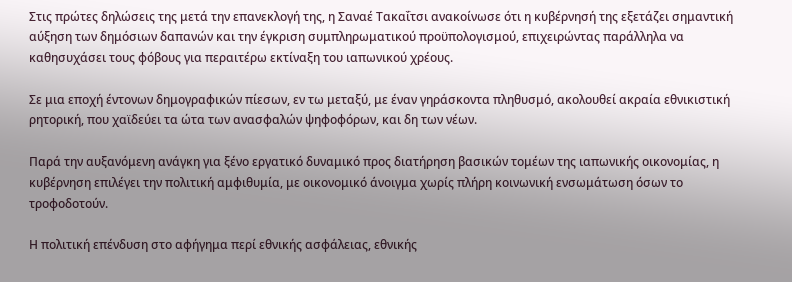Στις πρώτες δηλώσεις της μετά την επανεκλογή της, η Σαναέ Τακαΐτσι ανακοίνωσε ότι η κυβέρνησή της εξετάζει σημαντική αύξηση των δημόσιων δαπανών και την έγκριση συμπληρωματικού προϋπολογισμού, επιχειρώντας παράλληλα να καθησυχάσει τους φόβους για περαιτέρω εκτίναξη του ιαπωνικού χρέους.

Σε μια εποχή έντονων δημογραφικών πίεσων, εν τω μεταξύ, με έναν γηράσκοντα πληθυσμό, ακολουθεί ακραία εθνικιστική ρητορική, που χαϊδεύει τα ώτα των ανασφαλών ψηφοφόρων, και δη των νέων.

Παρά την αυξανόμενη ανάγκη για ξένο εργατικό δυναμικό προς διατήρηση βασικών τομέων της ιαπωνικής οικονομίας, η κυβέρνηση επιλέγει την πολιτική αμφιθυμία, με οικονομικό άνοιγμα χωρίς πλήρη κοινωνική ενσωμάτωση όσων το τροφοδοτούν.

Η πολιτική επένδυση στο αφήγημα περί εθνικής ασφάλειας, εθνικής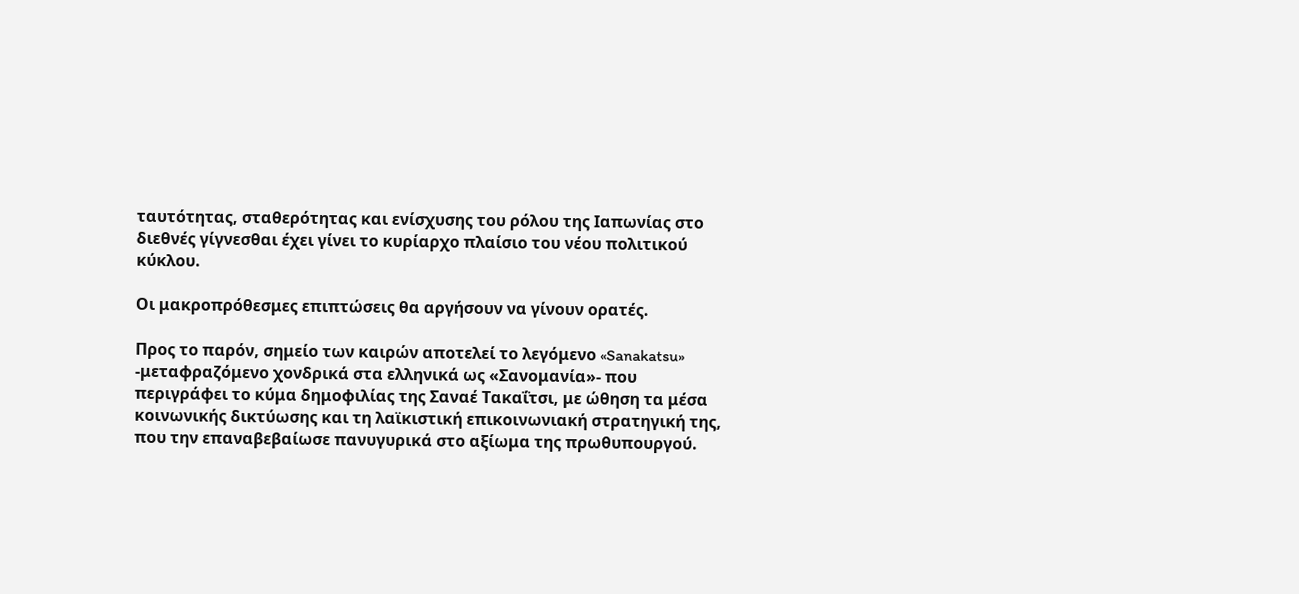ταυτότητας, σταθερότητας και ενίσχυσης του ρόλου της Ιαπωνίας στο διεθνές γίγνεσθαι έχει γίνει το κυρίαρχο πλαίσιο του νέου πολιτικού κύκλου.

Οι μακροπρόθεσμες επιπτώσεις θα αργήσουν να γίνουν ορατές.

Προς το παρόν, σημείο των καιρών αποτελεί το λεγόμενο «Sanakatsu» -μεταφραζόμενο χονδρικά στα ελληνικά ως «Σανομανία»- που περιγράφει το κύμα δημοφιλίας της Σαναέ Τακαΐτσι, με ώθηση τα μέσα κοινωνικής δικτύωσης και τη λαϊκιστική επικοινωνιακή στρατηγική της, που την επαναβεβαίωσε πανυγυρικά στο αξίωμα της πρωθυπουργού.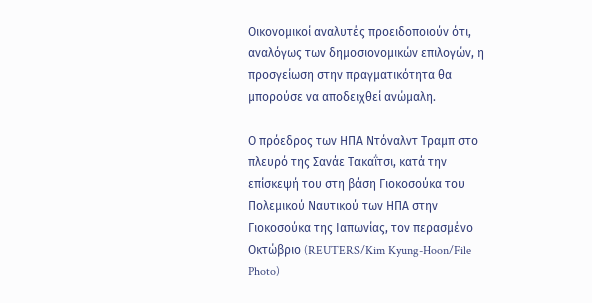Οικονομικοί αναλυτές προειδοποιούν ότι, αναλόγως των δημοσιονομικών επιλογών, η προσγείωση στην πραγματικότητα θα μπορούσε να αποδειχθεί ανώμαλη.

Ο πρόεδρος των ΗΠΑ Ντόναλντ Τραμπ στο πλευρό της Σανάε Τακαΐτσι, κατά την επίσκεψή του στη βάση Γιοκοσούκα του Πολεμικού Ναυτικού των ΗΠΑ στην Γιοκοσούκα της Ιαπωνίας, τον περασμένο Οκτώβριο (REUTERS/Kim Kyung-Hoon/File Photo)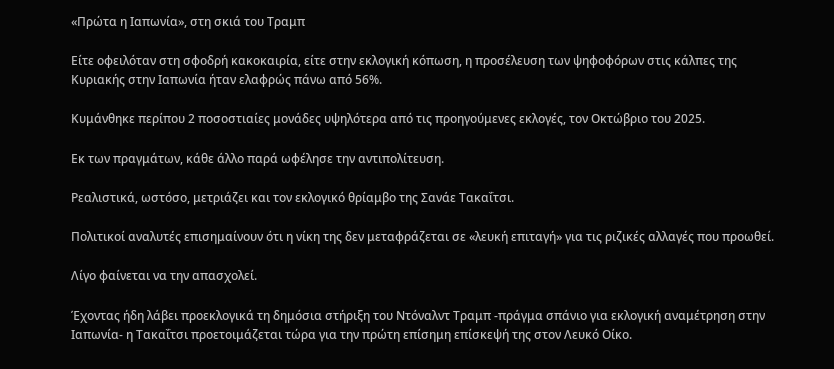«Πρώτα η Ιαπωνία», στη σκιά του Τραμπ

Είτε οφειλόταν στη σφοδρή κακοκαιρία, είτε στην εκλογική κόπωση, η προσέλευση των ψηφοφόρων στις κάλπες της Κυριακής στην Ιαπωνία ήταν ελαφρώς πάνω από 56%.

Κυμάνθηκε περίπου 2 ποσοστιαίες μονάδες υψηλότερα από τις προηγούμενες εκλογές, τον Οκτώβριο του 2025.

Εκ των πραγμάτων, κάθε άλλο παρά ωφέλησε την αντιπολίτευση.

Ρεαλιστικά, ωστόσο, μετριάζει και τον εκλογικό θρίαμβο της Σανάε Τακαΐτσι.

Πολιτικοί αναλυτές επισημαίνουν ότι η νίκη της δεν μεταφράζεται σε «λευκή επιταγή» για τις ριζικές αλλαγές που προωθεί.

Λίγο φαίνεται να την απασχολεί.

Έχοντας ήδη λάβει προεκλογικά τη δημόσια στήριξη του Ντόναλντ Τραμπ -πράγμα σπάνιο για εκλογική αναμέτρηση στην Ιαπωνία- η Τακαΐτσι προετοιμάζεται τώρα για την πρώτη επίσημη επίσκεψή της στον Λευκό Οίκο.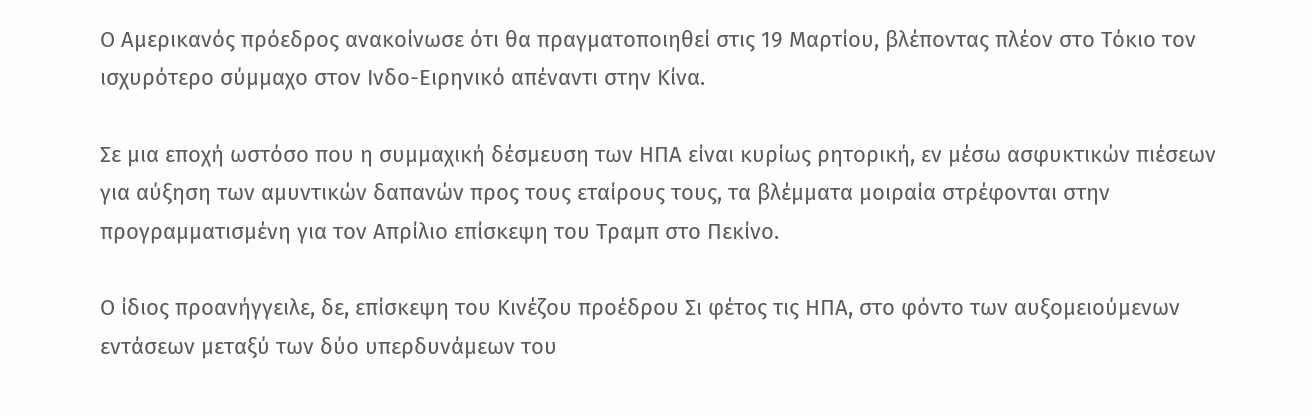Ο Αμερικανός πρόεδρος ανακοίνωσε ότι θα πραγματοποιηθεί στις 19 Μαρτίου, βλέποντας πλέον στο Τόκιο τον ισχυρότερο σύμμαχο στον Ινδο-Ειρηνικό απέναντι στην Κίνα.

Σε μια εποχή ωστόσο που η συμμαχική δέσμευση των ΗΠΑ είναι κυρίως ρητορική, εν μέσω ασφυκτικών πιέσεων για αύξηση των αμυντικών δαπανών προς τους εταίρους τους, τα βλέμματα μοιραία στρέφονται στην προγραμματισμένη για τον Απρίλιο επίσκεψη του Τραμπ στο Πεκίνο.

Ο ίδιος προανήγγειλε, δε, επίσκεψη του Κινέζου προέδρου Σι φέτος τις ΗΠΑ, στο φόντο των αυξομειούμενων εντάσεων μεταξύ των δύο υπερδυνάμεων του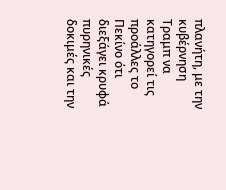πλανήτη, με την κυβέρνηση Τραμπ να κατηγορεί τις προάλλες το Πεκίνο ότι διεξάγει κρυφά πυρηνικές δοκιμές και την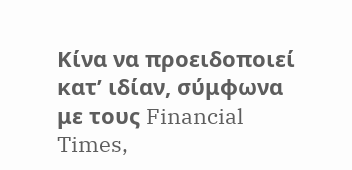Κίνα να προειδοποιεί κατ’ ιδίαν, σύμφωνα με τους Financial Times,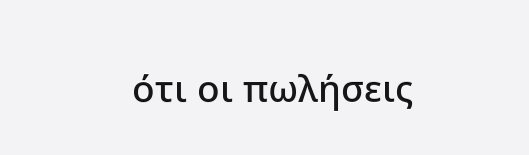ότι οι πωλήσεις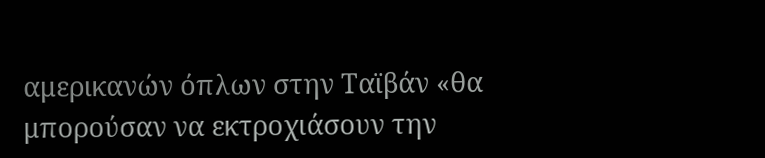αμερικανών όπλων στην Ταϊβάν «θα μπορούσαν να εκτροχιάσουν την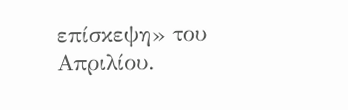επίσκεψη» του Απριλίου.